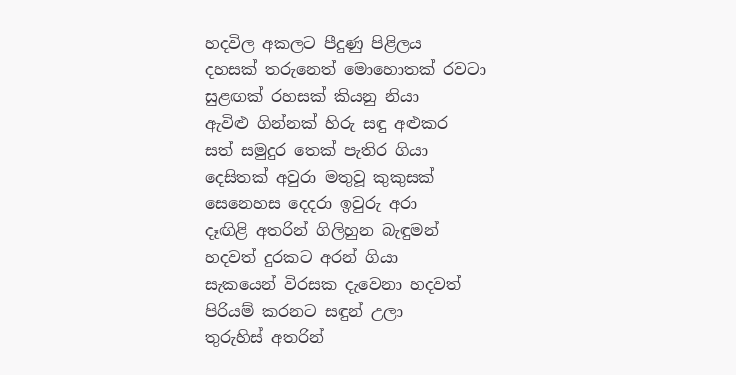හදවිල අකලට පීදුණු පිළිලය
දහසක් තරුනෙත් මොහොතක් රවටා
සුළඟක් රහසක් කියනු නියා
ඇවිළු ගින්නක් හිරු සඳු අළුකර
සත් සමුදුර තෙක් පැතිර ගියා
දෙසිතක් අවුරා මතුවූ කුකුසක්
සෙනෙහස දෙදරා ඉවුරු අරා
දෑඟිළි අතරින් ගිලිහුන බැඳුමන්
හදවත් දුරකට අරන් ගියා
සැකයෙන් විරසක දැවෙනා හදවත්
පිරියම් කරනට සඳුන් උලා
තුරුහිස් අතරින්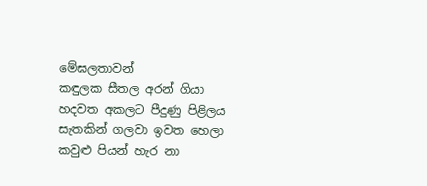මේඝලතාවන්
කඳුලක සීතල අරන් ගියා
හදවත අකලට පීදුණු පිළිලය
සැතකින් ගලවා ඉවත හෙලා
කවුළු පියන් හැර නා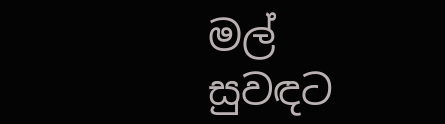මල් සුවඳට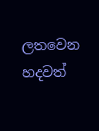ලතවෙන හදවත්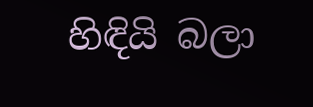හිඳියි බලා